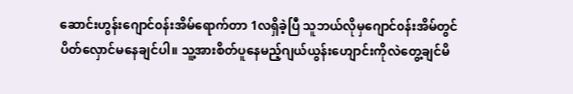ဆောင်းဟွန်းဂျောင်၀န်းအိမ်ရောက်တာ 1လရှိခဲ့ပြီ သူဘယ်လိုမှဂျောင်၀န်းအိမ်တွင်ပိတ်လှောင်မနေချင်ပါ။ သူ့အားစိတ်ပူနေမည့်ဂျယ်ယွန်းဟျောင်းကိုလဲတွေ့ချင်မိ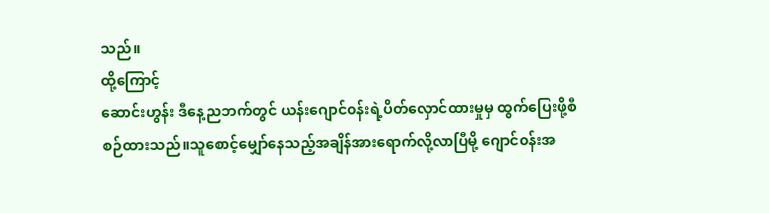သည်။
ထို့ကြောင့်
ဆောင်းဟွန်း ဒီနေ့ညဘက်တွင် ယန်းဂျောင်၀န်းရဲ့ပိတ်လှောင်ထားမှုမှ ထွက်ပြေးဖို့စီစဉ်ထားသည်။သူစောင့်မျှော်နေသည့်အချိန်အားရောက်လို့လာပြီမို့ ဂျောင်၀န်းအ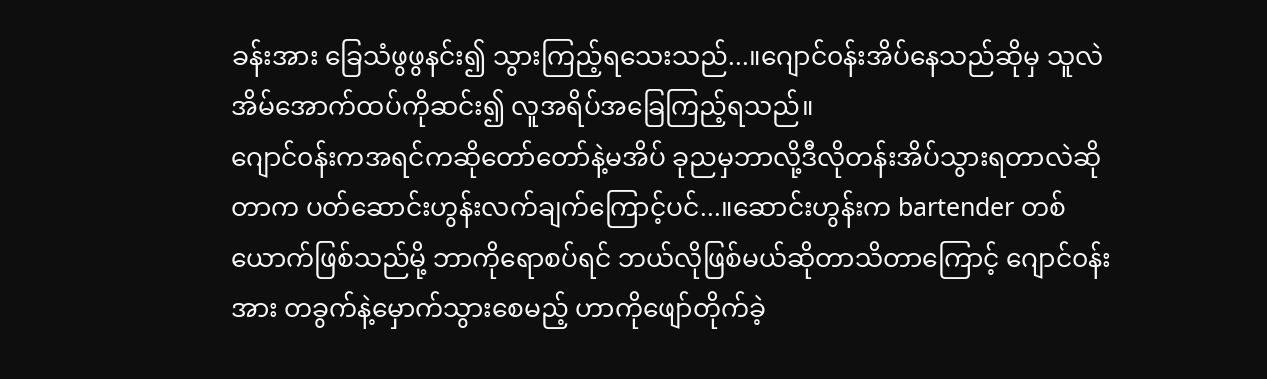ခန်းအား ခြေသံဖွဖွနင်း၍ သွားကြည့်ရသေးသည်...။ဂျောင်၀န်းအိပ်နေသည်ဆိုမှ သူလဲအိမ်အောက်ထပ်ကိုဆင်း၍ လူအရိပ်အခြေကြည့်ရသည်။
ဂျောင်၀န်းကအရင်ကဆိုတော်တော်နဲ့မအိပ် ခုညမှဘာလို့ဒီလိုတန်းအိပ်သွားရတာလဲဆိုတာက ပတ်ဆောင်းဟွန်းလက်ချက်ကြောင့်ပင်...။ဆောင်းဟွန်းက bartender တစ်ယောက်ဖြစ်သည်မို့ ဘာကိုရောစပ်ရင် ဘယ်လိုဖြစ်မယ်ဆိုတာသိတာကြောင့် ဂျောင်၀န်းအား တခွက်နဲ့မှောက်သွားစေမည့် ဟာကိုဖျော်တိုက်ခဲ့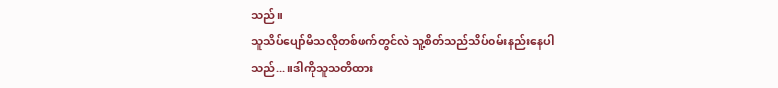သည်။
သူသိပ်ပျော်မိသလိုတစ်ဖက်တွင်လဲ သူ့စိတ်သည်သိပ်၀မ်းနည်းနေပါသည်...။ဒါကိုသူသတိထား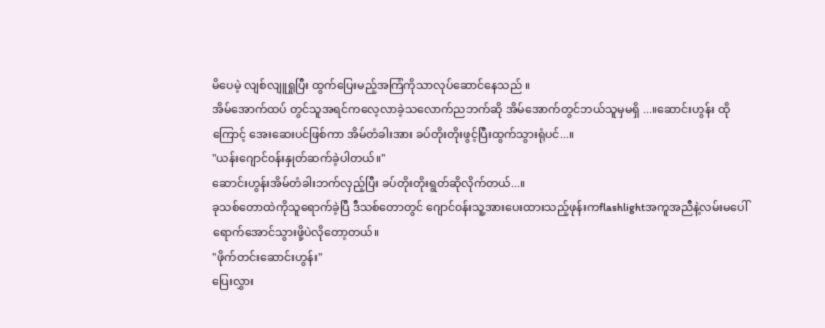မိပေမဲ့ လျစ်လျူရှုပြီး ထွက်ပြေးမည့်အကြံကိုသာလုပ်ဆောင်နေသည် ။
အိမ်အောက်ထပ် တွင်သူအရင်ကလေ့လာခဲ့သလောက်ညဘက်ဆို အိမ်အောက်တွင်ဘယ်သူမှမရှိ ...။ဆောင်းဟွန်း ထိုကြောင့် အေးဆေးပင်ဖြစ်ကာ အိမ်တံခါးအား ခပ်တိုးတိုးဖွင့်ပြီးထွက်သွားရုံပင်...။
"ယန်းဂျောင်၀န်းနှုတ်ဆက်ခဲ့ပါတယ်။"
ဆောင်းဟွန်းအိမ်တံခါးဘက်လှည့်ပြီး ခပ်တိုးတိုးရွတ်ဆိုလိုက်တယ်...။
ခုသစ်တောထဲကိုသူရောက်ခဲ့ပြီ ဒီသစ်တောတွင် ဂျောင်၀န်းသူ့အားပေးထားသည့်ဖုန်းကflashlightအကူအညီနဲ့လမ်းမပေါ်ရောက်အောင်သွားဖို့ပဲလိုတော့တယ်။
"ဖိုက်တင်းဆောင်းဟွန်း"
ပြေးလွှား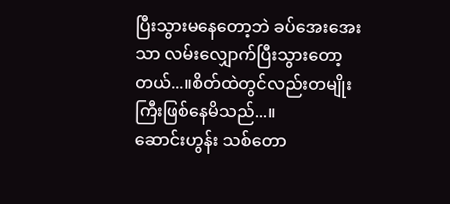ပြီးသွားမနေတော့ဘဲ ခပ်အေးအေးသာ လမ်းလျှောက်ပြီးသွားတော့တယ်...။စိတ်ထဲတွင်လည်းတမျိုးကြီးဖြစ်နေမိသည်...။
ဆောင်းဟွန်း သစ်တော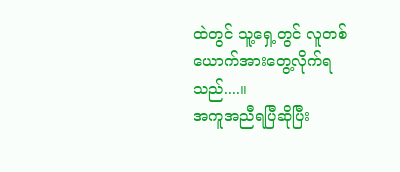ထဲတွင် သူ့ရှေ့တွင် လူတစ်ယောက်အားတွေ့လိုက်ရသည်....။
အကူအညီရပြီဆိုပြီး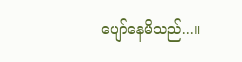ပျော်နေမိသည်...။